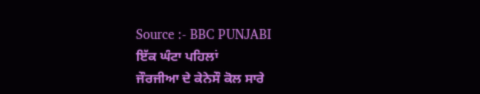Source :- BBC PUNJABI
ਇੱਕ ਘੰਟਾ ਪਹਿਲਾਂ
ਜੌਰਜੀਆ ਦੇ ਕੇਨੇਸੌ ਕੋਲ ਸਾਰੇ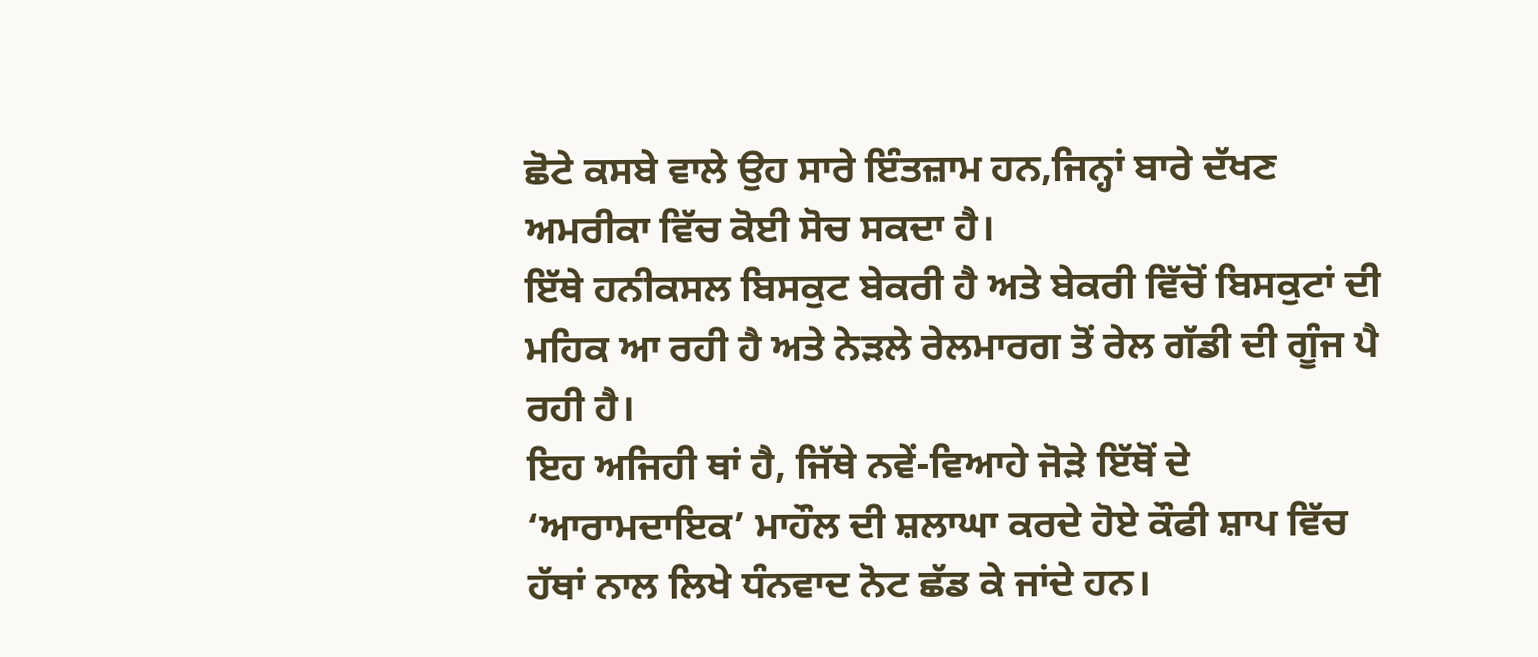ਛੋਟੇ ਕਸਬੇ ਵਾਲੇ ਉਹ ਸਾਰੇ ਇੰਤਜ਼ਾਮ ਹਨ,ਜਿਨ੍ਹਾਂ ਬਾਰੇ ਦੱਖਣ ਅਮਰੀਕਾ ਵਿੱਚ ਕੋਈ ਸੋਚ ਸਕਦਾ ਹੈ।
ਇੱਥੇ ਹਨੀਕਸਲ ਬਿਸਕੁਟ ਬੇਕਰੀ ਹੈ ਅਤੇ ਬੇਕਰੀ ਵਿੱਚੋਂ ਬਿਸਕੁਟਾਂ ਦੀ ਮਹਿਕ ਆ ਰਹੀ ਹੈ ਅਤੇ ਨੇੜਲੇ ਰੇਲਮਾਰਗ ਤੋਂ ਰੇਲ ਗੱਡੀ ਦੀ ਗੂੰਜ ਪੈ ਰਹੀ ਹੈ।
ਇਹ ਅਜਿਹੀ ਥਾਂ ਹੈ, ਜਿੱਥੇ ਨਵੇਂ-ਵਿਆਹੇ ਜੋੜੇ ਇੱਥੋਂ ਦੇ ‘ਆਰਾਮਦਾਇਕ’ ਮਾਹੌਲ ਦੀ ਸ਼ਲਾਘਾ ਕਰਦੇ ਹੋਏ ਕੌਫੀ ਸ਼ਾਪ ਵਿੱਚ ਹੱਥਾਂ ਨਾਲ ਲਿਖੇ ਧੰਨਵਾਦ ਨੋਟ ਛੱਡ ਕੇ ਜਾਂਦੇ ਹਨ।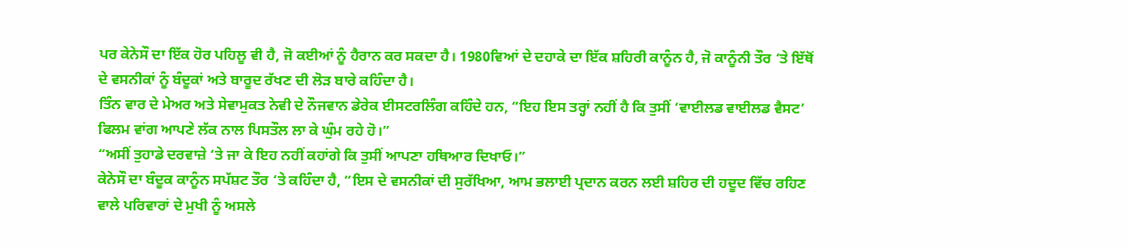ਪਰ ਕੇਨੇਸੌ ਦਾ ਇੱਕ ਹੋਰ ਪਹਿਲੂ ਵੀ ਹੈ, ਜੋ ਕਈਆਂ ਨੂੰ ਹੈਰਾਨ ਕਰ ਸਕਦਾ ਹੈ। 1980ਵਿਆਂ ਦੇ ਦਹਾਕੇ ਦਾ ਇੱਕ ਸ਼ਹਿਰੀ ਕਾਨੂੰਨ ਹੈ, ਜੋ ਕਾਨੂੰਨੀ ਤੌਰ ‘ਤੇ ਇੱਥੋਂ ਦੇ ਵਸਨੀਕਾਂ ਨੂੰ ਬੰਦੂਕਾਂ ਅਤੇ ਬਾਰੂਦ ਰੱਖਣ ਦੀ ਲੋੜ ਬਾਰੇ ਕਹਿੰਦਾ ਹੈ।
ਤਿੰਨ ਵਾਰ ਦੇ ਮੇਅਰ ਅਤੇ ਸੇਵਾਮੁਕਤ ਨੇਵੀ ਦੇ ਨੌਜਵਾਨ ਡੇਰੇਕ ਈਸਟਰਲਿੰਗ ਕਹਿੰਦੇ ਹਨ, “ਇਹ ਇਸ ਤਰ੍ਹਾਂ ਨਹੀਂ ਹੈ ਕਿ ਤੁਸੀਂ ‘ਵਾਈਲਡ ਵਾਈਲਡ ਵੈਸਟ’ ਫਿਲਮ ਵਾਂਗ ਆਪਣੇ ਲੱਕ ਨਾਲ ਪਿਸਤੌਲ ਲਾ ਕੇ ਘੁੰਮ ਰਹੇ ਹੋ।”
“ਅਸੀਂ ਤੁਹਾਡੇ ਦਰਵਾਜ਼ੇ ‘ਤੇ ਜਾ ਕੇ ਇਹ ਨਹੀਂ ਕਹਾਂਗੇ ਕਿ ਤੁਸੀਂ ਆਪਣਾ ਹਥਿਆਰ ਦਿਖਾਓ।”
ਕੇਨੇਸੌ ਦਾ ਬੰਦੂਕ ਕਾਨੂੰਨ ਸਪੱਸ਼ਟ ਤੌਰ ‘ਤੇ ਕਹਿੰਦਾ ਹੈ, “ਇਸ ਦੇ ਵਸਨੀਕਾਂ ਦੀ ਸੁਰੱਖਿਆ, ਆਮ ਭਲਾਈ ਪ੍ਰਦਾਨ ਕਰਨ ਲਈ ਸ਼ਹਿਰ ਦੀ ਹਦੂਦ ਵਿੱਚ ਰਹਿਣ ਵਾਲੇ ਪਰਿਵਾਰਾਂ ਦੇ ਮੁਖੀ ਨੂੰ ਅਸਲੇ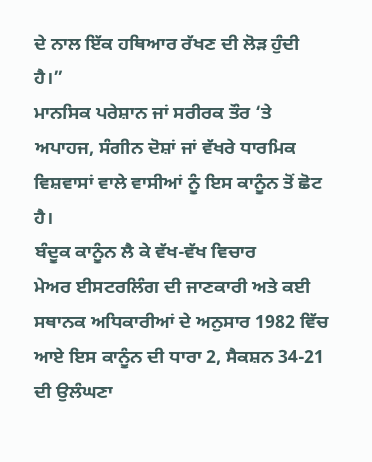ਦੇ ਨਾਲ ਇੱਕ ਹਥਿਆਰ ਰੱਖਣ ਦੀ ਲੋੜ ਹੁੰਦੀ ਹੈ।”
ਮਾਨਸਿਕ ਪਰੇਸ਼ਾਨ ਜਾਂ ਸਰੀਰਕ ਤੌਰ ‘ਤੇ ਅਪਾਹਜ, ਸੰਗੀਨ ਦੋਸ਼ਾਂ ਜਾਂ ਵੱਖਰੇ ਧਾਰਮਿਕ ਵਿਸ਼ਵਾਸਾਂ ਵਾਲੇ ਵਾਸੀਆਂ ਨੂੰ ਇਸ ਕਾਨੂੰਨ ਤੋਂ ਛੋਟ ਹੈ।
ਬੰਦੂਕ ਕਾਨੂੰਨ ਲੈ ਕੇ ਵੱਖ-ਵੱਖ ਵਿਚਾਰ
ਮੇਅਰ ਈਸਟਰਲਿੰਗ ਦੀ ਜਾਣਕਾਰੀ ਅਤੇ ਕਈ ਸਥਾਨਕ ਅਧਿਕਾਰੀਆਂ ਦੇ ਅਨੁਸਾਰ 1982 ਵਿੱਚ ਆਏ ਇਸ ਕਾਨੂੰਨ ਦੀ ਧਾਰਾ 2, ਸੈਕਸ਼ਨ 34-21 ਦੀ ਉਲੰਘਣਾ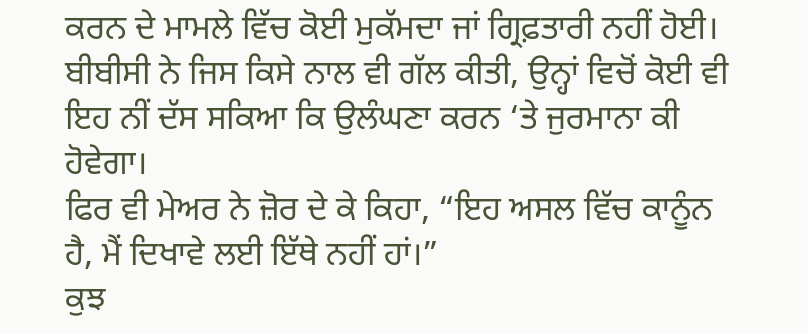ਕਰਨ ਦੇ ਮਾਮਲੇ ਵਿੱਚ ਕੋਈ ਮੁਕੱਮਦਾ ਜਾਂ ਗ੍ਰਿਫ਼ਤਾਰੀ ਨਹੀਂ ਹੋਈ।
ਬੀਬੀਸੀ ਨੇ ਜਿਸ ਕਿਸੇ ਨਾਲ ਵੀ ਗੱਲ ਕੀਤੀ, ਉਨ੍ਹਾਂ ਵਿਚੋਂ ਕੋਈ ਵੀ ਇਹ ਨੀਂ ਦੱਸ ਸਕਿਆ ਕਿ ਉਲੰਘਣਾ ਕਰਨ ‘ਤੇ ਜੁਰਮਾਨਾ ਕੀ ਹੋਵੇਗਾ।
ਫਿਰ ਵੀ ਮੇਅਰ ਨੇ ਜ਼ੋਰ ਦੇ ਕੇ ਕਿਹਾ, “ਇਹ ਅਸਲ ਵਿੱਚ ਕਾਨੂੰਨ ਹੈ, ਮੈਂ ਦਿਖਾਵੇ ਲਈ ਇੱਥੇ ਨਹੀਂ ਹਾਂ।”
ਕੁਝ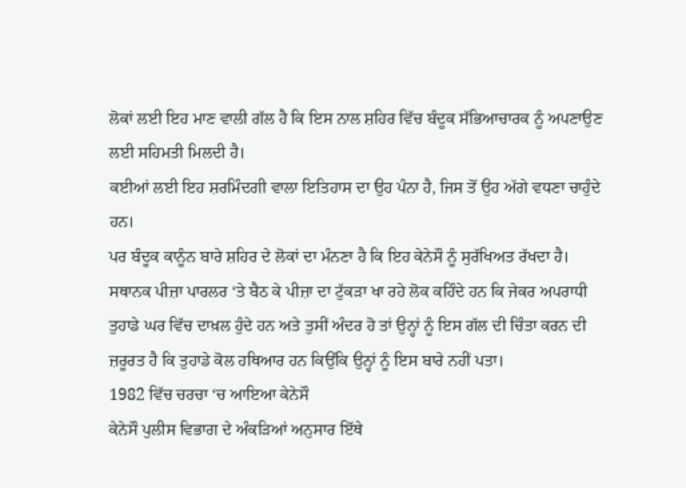ਲੋਕਾਂ ਲਈ ਇਹ ਮਾਣ ਵਾਲੀ ਗੱਲ ਹੈ ਕਿ ਇਸ ਨਾਲ ਸ਼ਹਿਰ ਵਿੱਚ ਬੰਦੂਕ ਸੱਭਿਆਚਾਰਕ ਨੂੰ ਅਪਣਾਉਣ ਲਈ ਸਹਿਮਤੀ ਮਿਲਦੀ ਹੈ।
ਕਈਆਂ ਲਈ ਇਹ ਸ਼ਰਮਿੰਦਗੀ ਵਾਲਾ ਇਤਿਹਾਸ ਦਾ ਉਹ ਪੰਨਾ ਹੈ, ਜਿਸ ਤੋਂ ਉਹ ਅੱਗੇ ਵਧਣਾ ਚਾਹੁੰਦੇ ਹਨ।
ਪਰ ਬੰਦੂਕ ਕਾਨੂੰਨ ਬਾਰੇ ਸ਼ਹਿਰ ਦੇ ਲੋਕਾਂ ਦਾ ਮੰਨਣਾ ਹੈ ਕਿ ਇਹ ਕੇਨੇਸੌ ਨੂੰ ਸੁਰੱਖਿਅਤ ਰੱਖਦਾ ਹੈ।
ਸਥਾਨਕ ਪੀਜ਼ਾ ਪਾਰਲਰ ‘ਤੇ ਬੈਠ ਕੇ ਪੀਜ਼ਾ ਦਾ ਟੁੱਕੜਾ ਖਾ ਰਹੇ ਲੋਕ ਕਹਿੰਦੇ ਹਨ ਕਿ ਜੇਕਰ ਅਪਰਾਧੀ ਤੁਹਾਡੇ ਘਰ ਵਿੱਚ ਦਾਖ਼ਲ ਹੁੰਦੇ ਹਨ ਅਤੇ ਤੁਸੀਂ ਅੰਦਰ ਹੋ ਤਾਂ ਉਨ੍ਹਾਂ ਨੂੰ ਇਸ ਗੱਲ ਦੀ ਚਿੰਤਾ ਕਰਨ ਦੀ ਜ਼ਰੂਰਤ ਹੈ ਕਿ ਤੁਹਾਡੇ ਕੋਲ ਹਥਿਆਰ ਹਨ ਕਿਉਂਕਿ ਉਨ੍ਹਾਂ ਨੂੰ ਇਸ ਬਾਰੇ ਨਹੀਂ ਪਤਾ।
1982 ਵਿੱਚ ਚਰਚਾ ‘ਚ ਆਇਆ ਕੇਨੇਸੌ
ਕੇਨੇਸੌ ਪੁਲੀਸ ਵਿਭਾਗ ਦੇ ਅੰਕੜਿਆਂ ਅਨੁਸਾਰ ਇੱਥੇ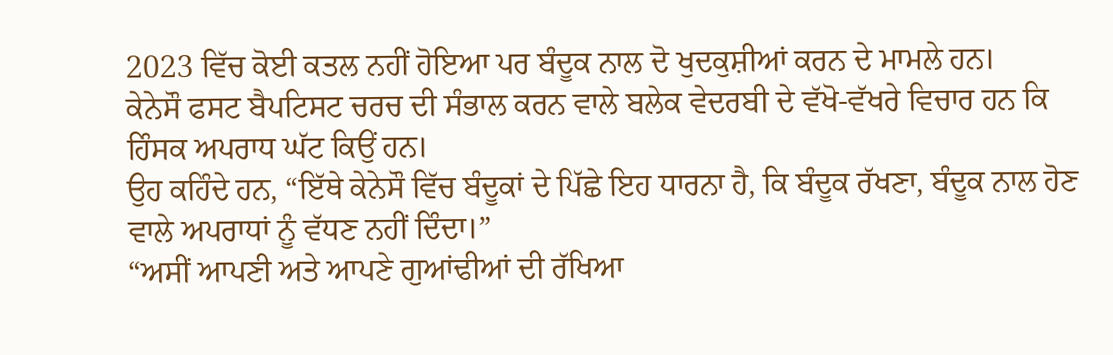2023 ਵਿੱਚ ਕੋਈ ਕਤਲ ਨਹੀਂ ਹੋਇਆ ਪਰ ਬੰਦੂਕ ਨਾਲ ਦੋ ਖੁਦਕੁਸ਼ੀਆਂ ਕਰਨ ਦੇ ਮਾਮਲੇ ਹਨ।
ਕੇਨੇਸੌ ਫਸਟ ਬੈਪਟਿਸਟ ਚਰਚ ਦੀ ਸੰਭਾਲ ਕਰਨ ਵਾਲੇ ਬਲੇਕ ਵੇਦਰਬੀ ਦੇ ਵੱਖੋ-ਵੱਖਰੇ ਵਿਚਾਰ ਹਨ ਕਿ ਹਿੰਸਕ ਅਪਰਾਧ ਘੱਟ ਕਿਉਂ ਹਨ।
ਉਹ ਕਹਿੰਦੇ ਹਨ, “ਇੱਥੇ ਕੇਨੇਸੌ ਵਿੱਚ ਬੰਦੂਕਾਂ ਦੇ ਪਿੱਛੇ ਇਹ ਧਾਰਨਾ ਹੈ, ਕਿ ਬੰਦੂਕ ਰੱਖਣਾ, ਬੰਦੂਕ ਨਾਲ ਹੋਣ ਵਾਲੇ ਅਪਰਾਧਾਂ ਨੂੰ ਵੱਧਣ ਨਹੀਂ ਦਿੰਦਾ।”
“ਅਸੀਂ ਆਪਣੀ ਅਤੇ ਆਪਣੇ ਗੁਆਂਢੀਆਂ ਦੀ ਰੱਖਿਆ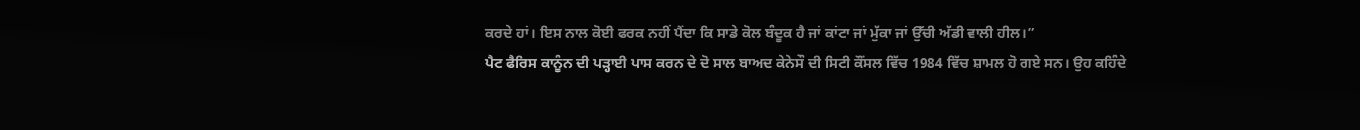ਕਰਦੇ ਹਾਂ। ਇਸ ਨਾਲ ਕੋਈ ਫਰਕ ਨਹੀਂ ਪੈਂਦਾ ਕਿ ਸਾਡੇ ਕੋਲ ਬੰਦੂਕ ਹੈ ਜਾਂ ਕਾਂਟਾ ਜਾਂ ਮੁੱਕਾ ਜਾਂ ਉੱਚੀ ਅੱਡੀ ਵਾਲੀ ਹੀਲ।”
ਪੈਟ ਫੈਰਿਸ ਕਾਨੂੰਨ ਦੀ ਪੜ੍ਹਾਈ ਪਾਸ ਕਰਨ ਦੇ ਦੋ ਸਾਲ ਬਾਅਦ ਕੇਨੇਸੌ ਦੀ ਸਿਟੀ ਕੌਂਸਲ ਵਿੱਚ 1984 ਵਿੱਚ ਸ਼ਾਮਲ ਹੋ ਗਏ ਸਨ। ਉਹ ਕਹਿੰਦੇ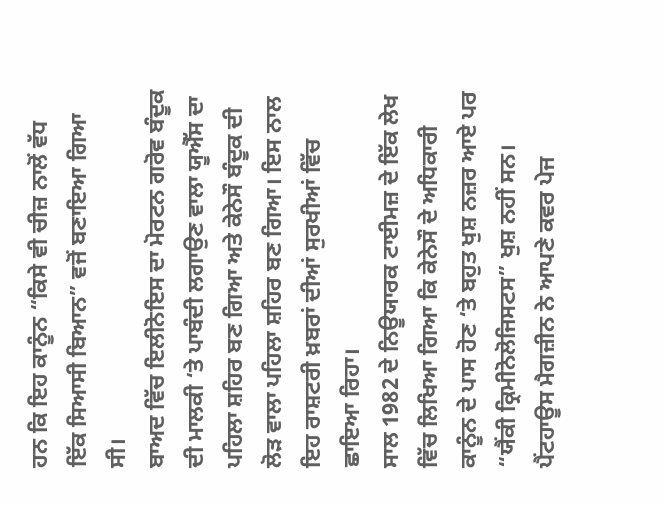ਹਨ ਕਿ ਇਹ ਕਾਨੂੰਨ “ਕਿਸੇ ਵੀ ਚੀਜ਼ ਨਾਲੋਂ ਵੱਧ ਇੱਕ ਸਿਆਸੀ ਬਿਆਨ” ਵਜੋਂ ਬਣਾਇਆ ਗਿਆ ਸੀ।
ਬਾਅਦ ਵਿੱਚ ਇਲੀਨੋਇਸ ਦਾ ਮੋਰਟਨ ਗਰੋਵ ਬੰਦੂਕ ਦੀ ਮਾਲਕੀ ‘ਤੇ ਪਾਬੰਦੀ ਲਗਾਉਣ ਵਾਲਾ ਯੂਐੱਸ ਦਾ ਪਹਿਲਾ ਸ਼ਹਿਰ ਬਣ ਗਿਆ ਅਤੇ ਕੇਨੇਸੌ ਬੰਦੂਕ ਦੀ ਲੋੜ ਵਾਲਾ ਪਹਿਲਾ ਸ਼ਹਿਰ ਬਣ ਗਿਆ। ਇਸ ਨਾਲ ਇਹ ਰਾਸ਼ਟਰੀ ਖ਼ਬਰਾਂ ਦੀਆਂ ਸੁਰਖੀਆਂ ਵਿੱਚ ਛਾਇਆ ਰਿਹਾ।
ਸਾਲ 1982 ਦੇ ਨਿਊਯਾਰਕ ਟਾਈਮਜ਼ ਦੇ ਇੱਕ ਲੇਖ ਵਿੱਚ ਲਿਖਿਆ ਗਿਆ ਕਿ ਕੇਨੇਸੌ ਦੇ ਅਧਿਕਾਰੀ ਕਾਨੂੰਨ ਦੇ ਪਾਸ ਹੋਣ ‘ਤੇ ਬਹੁਤ ਖੁਸ਼ ਨਜ਼ਰ ਆਏ ਪਰ “ਯੈਂਕੀ ਕ੍ਰਿਮੀਨੋਲੋਜਿਸਟਸ” ਖੁਸ਼ ਨਹੀਂ ਸਨ।
ਪੈਂਟਹਾਊਸ ਮੈਗਜ਼ੀਨ ਨੇ ਆਪਣੇ ਕਵਰ ਪੇਜ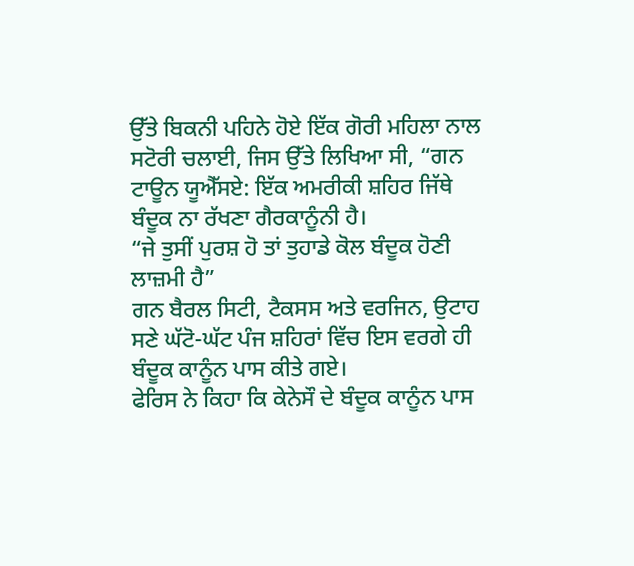ਉੱਤੇ ਬਿਕਨੀ ਪਹਿਨੇ ਹੋਏ ਇੱਕ ਗੋਰੀ ਮਹਿਲਾ ਨਾਲ ਸਟੋਰੀ ਚਲਾਈ, ਜਿਸ ਉੱਤੇ ਲਿਖਿਆ ਸੀ, “ਗਨ ਟਾਊਨ ਯੂਐੱਸਏ: ਇੱਕ ਅਮਰੀਕੀ ਸ਼ਹਿਰ ਜਿੱਥੇ ਬੰਦੂਕ ਨਾ ਰੱਖਣਾ ਗੈਰਕਾਨੂੰਨੀ ਹੈ।
“ਜੇ ਤੁਸੀਂ ਪੁਰਸ਼ ਹੋ ਤਾਂ ਤੁਹਾਡੇ ਕੋਲ ਬੰਦੂਕ ਹੋਣੀ ਲਾਜ਼ਮੀ ਹੈ”
ਗਨ ਬੈਰਲ ਸਿਟੀ, ਟੈਕਸਸ ਅਤੇ ਵਰਜਿਨ, ਉਟਾਹ ਸਣੇ ਘੱਟੋ-ਘੱਟ ਪੰਜ ਸ਼ਹਿਰਾਂ ਵਿੱਚ ਇਸ ਵਰਗੇ ਹੀ ਬੰਦੂਕ ਕਾਨੂੰਨ ਪਾਸ ਕੀਤੇ ਗਏ।
ਫੇਰਿਸ ਨੇ ਕਿਹਾ ਕਿ ਕੇਨੇਸੌ ਦੇ ਬੰਦੂਕ ਕਾਨੂੰਨ ਪਾਸ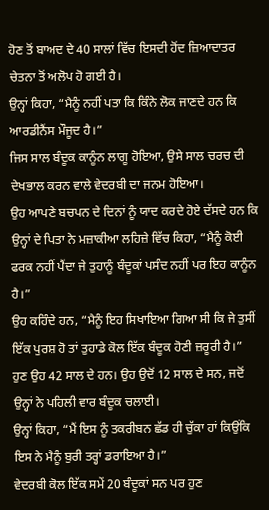ਹੋਣ ਤੋਂ ਬਾਅਦ ਦੇ 40 ਸਾਲਾਂ ਵਿੱਚ ਇਸਦੀ ਹੋਂਦ ਜ਼ਿਆਦਾਤਰ ਚੇਤਨਾ ਤੋਂ ਅਲੋਪ ਹੋ ਗਈ ਹੈ।
ਉਨ੍ਹਾਂ ਕਿਹਾ, “ਮੈਨੂੰ ਨਹੀਂ ਪਤਾ ਕਿ ਕਿੰਨੇ ਲੋਕ ਜਾਣਦੇ ਹਨ ਕਿ ਆਰਡੀਨੈਂਸ ਮੌਜੂਦ ਹੈ।”
ਜਿਸ ਸਾਲ ਬੰਦੂਕ ਕਾਨੂੰਨ ਲਾਗੂ ਹੋਇਆ, ਉਸੇ ਸਾਲ ਚਰਚ ਦੀ ਦੇਖਭਾਲ ਕਰਨ ਵਾਲੇ ਵੇਦਰਬੀ ਦਾ ਜਨਮ ਹੋਇਆ।
ਉਹ ਆਪਣੇ ਬਚਪਨ ਦੇ ਦਿਨਾਂ ਨੂੰ ਯਾਦ ਕਰਦੇ ਹੋਏ ਦੱਸਦੇ ਹਨ ਕਿ ਉਨ੍ਹਾਂ ਦੇ ਪਿਤਾ ਨੇ ਮਜ਼ਾਕੀਆ ਲਹਿਜ਼ੇ ਵਿੱਚ ਕਿਹਾ, “ਮੈਨੂੰ ਕੋਈ ਫਰਕ ਨਹੀਂ ਪੈਂਦਾ ਜੇ ਤੁਹਾਨੂੰ ਬੰਦੂਕਾਂ ਪਸੰਦ ਨਹੀਂ ਪਰ ਇਹ ਕਾਨੂੰਨ ਹੈ।”
ਉਹ ਕਹਿੰਦੇ ਹਨ, “ਮੈਨੂੰ ਇਹ ਸਿਖਾਇਆ ਗਿਆ ਸੀ ਕਿ ਜੇ ਤੁਸੀਂ ਇੱਕ ਪੁਰਸ਼ ਹੋ ਤਾਂ ਤੁਹਾਡੇ ਕੋਲ ਇੱਕ ਬੰਦੂਕ ਹੋਣੀ ਜ਼ਰੂਰੀ ਹੈ।”
ਹੁਣ ਉਹ 42 ਸਾਲ ਦੇ ਹਨ। ਉਹ ਉਦੋਂ 12 ਸਾਲ ਦੇ ਸਨ, ਜਦੋਂ ਉਨ੍ਹਾਂ ਨੇ ਪਹਿਲੀ ਵਾਰ ਬੰਦੂਕ ਚਲਾਈ।
ਉਨ੍ਹਾਂ ਕਿਹਾ, “ਮੈਂ ਇਸ ਨੂੰ ਤਕਰੀਬਨ ਛੱਡ ਹੀ ਚੁੱਕਾ ਹਾਂ ਕਿਉਂਕਿ ਇਸ ਨੇ ਮੈਨੂੰ ਬੁਰੀ ਤਰ੍ਹਾਂ ਡਰਾਇਆ ਹੈ।”
ਵੇਦਰਬੀ ਕੋਲ ਇੱਕ ਸਮੇਂ 20 ਬੰਦੂਕਾਂ ਸਨ ਪਰ ਹੁਣ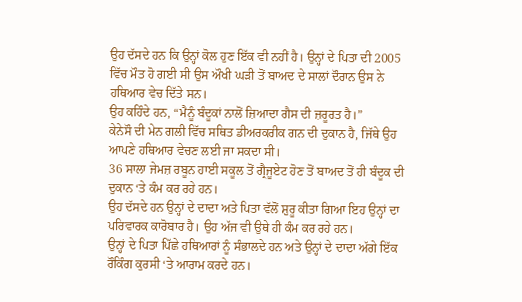ਉਹ ਦੱਸਦੇ ਹਨ ਕਿ ਉਨ੍ਹਾਂ ਕੋਲ ਹੁਣ ਇੱਕ ਵੀ ਨਹੀਂ ਹੈ। ਉਨ੍ਹਾਂ ਦੇ ਪਿਤਾ ਦੀ 2005 ਵਿੱਚ ਮੌਤ ਹੋ ਗਈ ਸੀ ਉਸ ਔਖੀ ਘੜੀ ਤੋਂ ਬਾਅਦ ਦੇ ਸਾਲਾਂ ਦੌਰਾਨ ਉਸ ਨੇ ਹਥਿਆਰ ਵੇਚ ਦਿੱਤੇ ਸਨ।
ਉਹ ਕਹਿੰਦੇ ਹਨ, “ਮੈਨੂੰ ਬੰਦੂਕਾਂ ਨਾਲੋਂ ਜ਼ਿਆਦਾ ਗੈਸ ਦੀ ਜ਼ਰੂਰਤ ਹੈ।”
ਕੇਨੇਸੌ ਦੀ ਮੇਨ ਗਲੀ ਵਿੱਚ ਸਥਿਤ ਡੀਅਰਕਰੀਕ ਗਨ ਦੀ ਦੁਕਾਨ ਹੈ, ਜਿੱਥੇ ਉਹ ਆਪਣੇ ਹਥਿਆਰ ਵੇਚਣ ਲਈ ਜਾ ਸਕਦਾ ਸੀ।
36 ਸਾਲਾ ਜੇਮਜ਼ ਰਬੂਨ ਹਾਈ ਸਕੂਲ ਤੋਂ ਗ੍ਰੈਜੂਏਟ ਹੋਣ ਤੋਂ ਬਾਅਦ ਤੋਂ ਹੀ ਬੰਦੂਕ ਦੀ ਦੁਕਾਨ ‘ਤੇ ਕੰਮ ਕਰ ਰਹੇ ਹਨ।
ਉਹ ਦੱਸਦੇ ਹਨ ਉਨ੍ਹਾਂ ਦੇ ਦਾਦਾ ਅਤੇ ਪਿਤਾ ਵੱਲੋਂ ਸ਼ੁਰੂ ਕੀਤਾ ਗਿਆ ਇਹ ਉਨ੍ਹਾਂ ਦਾ ਪਰਿਵਾਰਕ ਕਾਰੋਬਾਰ ਹੈ। ਉਹ ਅੱਜ ਵੀ ਉਥੇ ਹੀ ਕੰਮ ਕਰ ਰਹੇ ਹਨ।
ਉਨ੍ਹਾਂ ਦੇ ਪਿਤਾ ਪਿੱਛੇ ਹਥਿਆਰਾਂ ਨੂੰ ਸੰਭਾਲਦੇ ਹਨ ਅਤੇ ਉਨ੍ਹਾਂ ਦੇ ਦਾਦਾ ਅੱਗੇ ਇੱਕ ਰੌਕਿੰਗ ਕੁਰਸੀ ‘ਤੇ ਆਰਾਮ ਕਰਦੇ ਹਨ।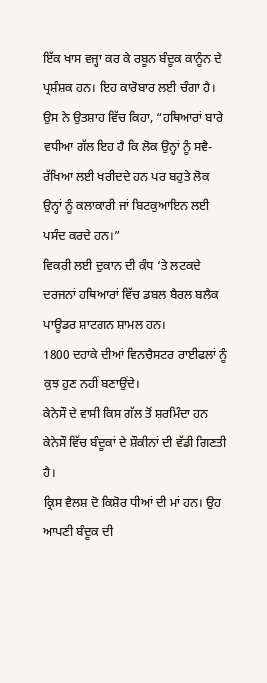ਇੱਕ ਖਾਸ ਵਜ੍ਹਾ ਕਰ ਕੇ ਰਬੂਨ ਬੰਦੂਕ ਕਾਨੂੰਨ ਦੇ ਪ੍ਰਸ਼ੰਸ਼ਕ ਹਨ। ਇਹ ਕਾਰੋਬਾਰ ਲਈ ਚੰਗਾ ਹੈ।
ਉਸ ਨੇ ਉਤਸ਼ਾਹ ਵਿੱਚ ਕਿਹਾ, “ਹਥਿਆਰਾਂ ਬਾਰੇ ਵਧੀਆ ਗੱਲ ਇਹ ਹੈ ਕਿ ਲੋਕ ਉਨ੍ਹਾਂ ਨੂੰ ਸਵੈ-ਰੱਖਿਆ ਲਈ ਖਰੀਦਦੇ ਹਨ ਪਰ ਬਹੁਤੇ ਲੋਕ ਉਨ੍ਹਾਂ ਨੂੰ ਕਲਾਕਾਰੀ ਜਾਂ ਬਿਟਕੁਆਇਨ ਲਈ ਪਸੰਦ ਕਰਦੇ ਹਨ।”
ਵਿਕਰੀ ਲਈ ਦੁਕਾਨ ਦੀ ਕੰਧ ‘ਤੇ ਲਟਕਦੇ ਦਰਜਨਾਂ ਹਥਿਆਰਾਂ ਵਿੱਚ ਡਬਲ ਬੈਰਲ ਬਲੈਕ ਪਾਊਡਰ ਸ਼ਾਟਗਨ ਸ਼ਾਮਲ ਹਨ।
1800 ਦਹਾਕੇ ਦੀਆਂ ਵਿਨਚੈਸਟਰ ਰਾਈਫਲਾਂ ਨੂੰ ਕੁਝ ਹੁਣ ਨਹੀਂ ਬਣਾਉਂਦੇ।
ਕੇਨੇਸੌ ਦੇ ਵਾਸੀ ਕਿਸ ਗੱਲ ਤੋਂ ਸ਼ਰਮਿੰਦਾ ਹਨ
ਕੇਨੇਸੌ ਵਿੱਚ ਬੰਦੂਕਾਂ ਦੇ ਸ਼ੌਕੀਨਾਂ ਦੀ ਵੱਡੀ ਗਿਣਤੀ ਹੈ।
ਕ੍ਰਿਸ ਵੈਲਸ਼ ਦੋ ਕਿਸ਼ੋਰ ਧੀਆਂ ਦੀ ਮਾਂ ਹਨ। ਉਹ ਆਪਣੀ ਬੰਦੂਕ ਦੀ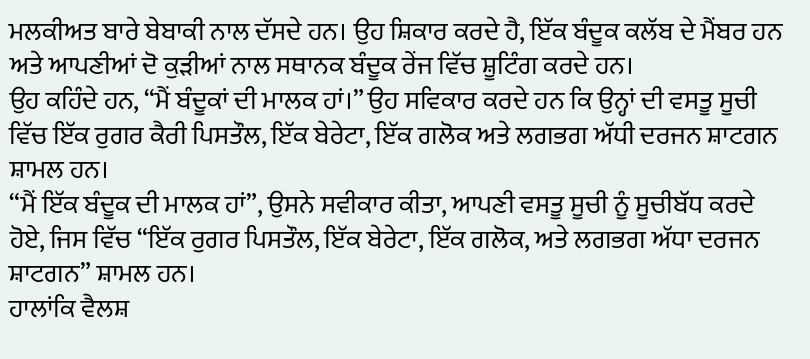ਮਲਕੀਅਤ ਬਾਰੇ ਬੇਬਾਕੀ ਨਾਲ ਦੱਸਦੇ ਹਨ। ਉਹ ਸ਼ਿਕਾਰ ਕਰਦੇ ਹੈ, ਇੱਕ ਬੰਦੂਕ ਕਲੱਬ ਦੇ ਮੈਂਬਰ ਹਨ ਅਤੇ ਆਪਣੀਆਂ ਦੋ ਕੁੜੀਆਂ ਨਾਲ ਸਥਾਨਕ ਬੰਦੂਕ ਰੇਂਜ ਵਿੱਚ ਸ਼ੂਟਿੰਗ ਕਰਦੇ ਹਨ।
ਉਹ ਕਹਿੰਦੇ ਹਨ, “ਮੈਂ ਬੰਦੂਕਾਂ ਦੀ ਮਾਲਕ ਹਾਂ।” ਉਹ ਸਵਿਕਾਰ ਕਰਦੇ ਹਨ ਕਿ ਉਨ੍ਹਾਂ ਦੀ ਵਸਤੂ ਸੂਚੀ ਵਿੱਚ ਇੱਕ ਰੁਗਰ ਕੈਰੀ ਪਿਸਤੌਲ, ਇੱਕ ਬੇਰੇਟਾ, ਇੱਕ ਗਲੋਕ ਅਤੇ ਲਗਭਗ ਅੱਧੀ ਦਰਜਨ ਸ਼ਾਟਗਨ ਸ਼ਾਮਲ ਹਨ।
“ਮੈਂ ਇੱਕ ਬੰਦੂਕ ਦੀ ਮਾਲਕ ਹਾਂ”, ਉਸਨੇ ਸਵੀਕਾਰ ਕੀਤਾ, ਆਪਣੀ ਵਸਤੂ ਸੂਚੀ ਨੂੰ ਸੂਚੀਬੱਧ ਕਰਦੇ ਹੋਏ, ਜਿਸ ਵਿੱਚ “ਇੱਕ ਰੁਗਰ ਪਿਸਤੌਲ, ਇੱਕ ਬੇਰੇਟਾ, ਇੱਕ ਗਲੋਕ, ਅਤੇ ਲਗਭਗ ਅੱਧਾ ਦਰਜਨ ਸ਼ਾਟਗਨ” ਸ਼ਾਮਲ ਹਨ।
ਹਾਲਾਂਕਿ ਵੈਲਸ਼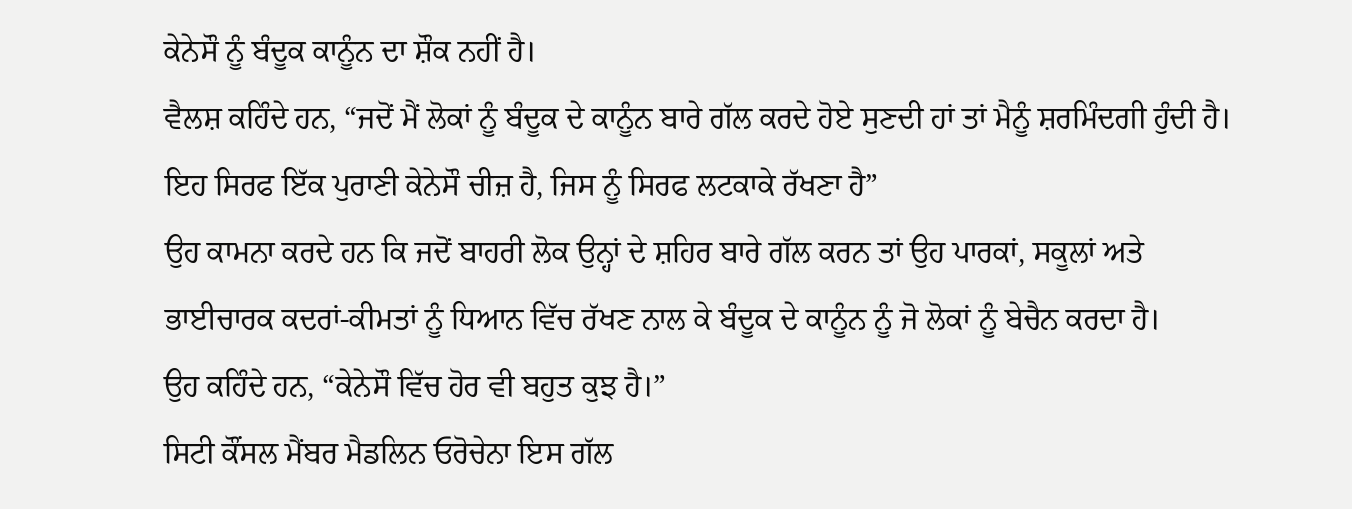ਕੇਨੇਸੌ ਨੂੰ ਬੰਦੂਕ ਕਾਨੂੰਨ ਦਾ ਸ਼ੌਕ ਨਹੀਂ ਹੈ।
ਵੈਲਸ਼ ਕਹਿੰਦੇ ਹਨ, “ਜਦੋਂ ਮੈਂ ਲੋਕਾਂ ਨੂੰ ਬੰਦੂਕ ਦੇ ਕਾਨੂੰਨ ਬਾਰੇ ਗੱਲ ਕਰਦੇ ਹੋਏ ਸੁਣਦੀ ਹਾਂ ਤਾਂ ਮੈਨੂੰ ਸ਼ਰਮਿੰਦਗੀ ਹੁੰਦੀ ਹੈ। ਇਹ ਸਿਰਫ ਇੱਕ ਪੁਰਾਣੀ ਕੇਨੇਸੌ ਚੀਜ਼ ਹੈ, ਜਿਸ ਨੂੰ ਸਿਰਫ ਲਟਕਾਕੇ ਰੱਖਣਾ ਹੈ”
ਉਹ ਕਾਮਨਾ ਕਰਦੇ ਹਨ ਕਿ ਜਦੋਂ ਬਾਹਰੀ ਲੋਕ ਉਨ੍ਹਾਂ ਦੇ ਸ਼ਹਿਰ ਬਾਰੇ ਗੱਲ ਕਰਨ ਤਾਂ ਉਹ ਪਾਰਕਾਂ, ਸਕੂਲਾਂ ਅਤੇ ਭਾਈਚਾਰਕ ਕਦਰਾਂ-ਕੀਮਤਾਂ ਨੂੰ ਧਿਆਨ ਵਿੱਚ ਰੱਖਣ ਨਾਲ ਕੇ ਬੰਦੂਕ ਦੇ ਕਾਨੂੰਨ ਨੂੰ ਜੋ ਲੋਕਾਂ ਨੂੰ ਬੇਚੈਨ ਕਰਦਾ ਹੈ।
ਉਹ ਕਹਿੰਦੇ ਹਨ, “ਕੇਨੇਸੌ ਵਿੱਚ ਹੋਰ ਵੀ ਬਹੁਤ ਕੁਝ ਹੈ।”
ਸਿਟੀ ਕੌਂਸਲ ਮੈਂਬਰ ਮੈਡਲਿਨ ਓਰੋਚੇਨਾ ਇਸ ਗੱਲ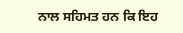ਨਾਲ ਸਹਿਮਤ ਹਨ ਕਿ ਇਹ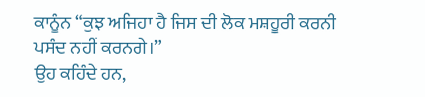ਕਾਨੂੰਨ “ਕੁਝ ਅਜਿਹਾ ਹੈ ਜਿਸ ਦੀ ਲੋਕ ਮਸ਼ਹੂਰੀ ਕਰਨੀ ਪਸੰਦ ਨਹੀਂ ਕਰਨਗੇ।”
ਉਹ ਕਹਿੰਦੇ ਹਨ,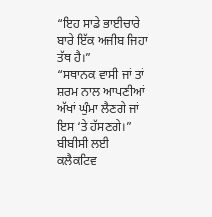“ਇਹ ਸਾਡੇ ਭਾਈਚਾਰੇ ਬਾਰੇ ਇੱਕ ਅਜੀਬ ਜਿਹਾ ਤੱਥ ਹੈ।”
“ਸਥਾਨਕ ਵਾਸੀ ਜਾਂ ਤਾਂ ਸ਼ਰਮ ਨਾਲ ਆਪਣੀਆਂ ਅੱਖਾਂ ਘੁੰਮਾ ਲੈਣਗੇ ਜਾਂ ਇਸ ‘ਤੇ ਹੱਸਣਗੇ।”
ਬੀਬੀਸੀ ਲਈ ਕਲੈਕਟਿਵ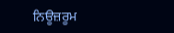ਨਿਊਜ਼ਰੂਮ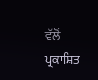ਵੱਲੋਂ ਪ੍ਰਕਾਸ਼ਿਤ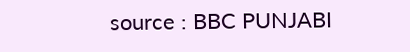source : BBC PUNJABI